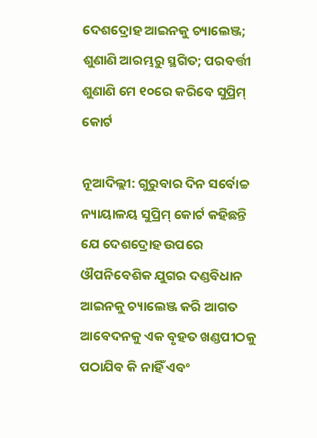ଦେଶଦ୍ରୋହ ଆଇନକୁ ଚ୍ୟାଲେଞ୍ଜ; ଶୁଣାଣି ଆରମ୍ଭରୁ ସ୍ଥଗିତ; ପରବର୍ତ୍ତୀ ଶୁଣାଣି ମେ ୧୦ରେ କରିବେ ସୁପ୍ରିମ୍‌ କୋର୍ଟ

ନୂଆଦିଲ୍ଲୀ: ଗୁରୁବାର ଦିନ ସର୍ବୋଚ୍ଚ ନ୍ୟାୟାଳୟ ସୁପ୍ରିମ୍‌ କୋର୍ଟ କହିଛନ୍ତି ଯେ ଦେଶଦ୍ରୋହ ଉପରେ ଔପନିବେଶିକ ଯୁଗର ଦଣ୍ଡବିଧାନ ଆଇନକୁ ଚ୍ୟାଲେଞ୍ଜ କରି ଆଗତ ଆବେଦନକୁ ଏକ ବୃହତ ଖଣ୍ଡପୀଠକୁ ପଠାଯିବ କି ନାହିଁ ଏବଂ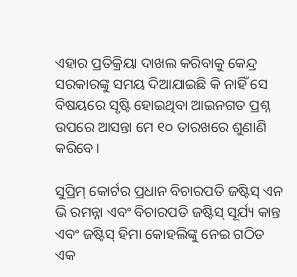ଏହାର ପ୍ରତିକ୍ରିୟା ଦାଖଲ କରିବାକୁ କେନ୍ଦ୍ର ସରକାରଙ୍କୁ ସମୟ ଦିଆଯାଇଛି କି ନାହିଁ ସେ ବିଷୟରେ ସୃଷ୍ଟି ହୋଇଥିବା ଆଇନଗତ ପ୍ରଶ୍ନ ଉପରେ ଆସନ୍ତା ମେ ୧୦ ତାରଖରେ ଶୁଣାଣି କରିବେ।

ସୁପ୍ରିମ୍‌ କୋର୍ଟର ପ୍ରଧାନ ବିଚାରପତି ଜଷ୍ଟିସ୍‌ ଏନ ଭି ରମନ୍ନା ଏବଂ ବିଚାରପତି ଜଷ୍ଟିସ୍‌ ସୂର୍ଯ୍ୟ କାନ୍ତ ଏବଂ ଜଷ୍ଟିସ୍‌ ହିମା କୋହଲିଙ୍କୁ ନେଇ ଗଠିତ ଏକ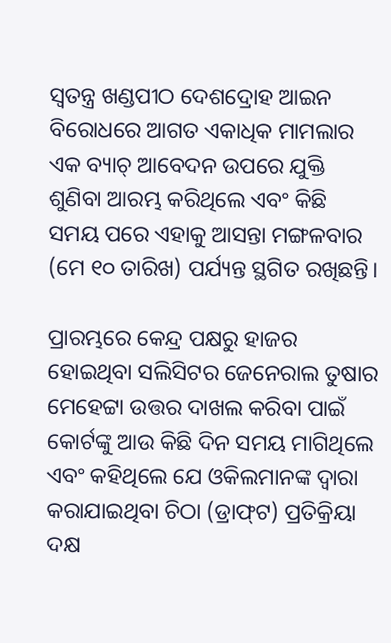ସ୍ୱତନ୍ତ୍ର ଖଣ୍ଡପୀଠ ଦେଶଦ୍ରୋହ ଆଇନ ବିରୋଧରେ ଆଗତ ଏକାଧିକ ମାମଲାର ଏକ ବ୍ୟାଚ୍‌ ଆବେଦନ ଉପରେ ଯୁକ୍ତି ଶୁଣିବା ଆରମ୍ଭ କରିଥିଲେ ଏବଂ କିଛି ସମୟ ପରେ ଏହାକୁ ଆସନ୍ତା ମଙ୍ଗଳବାର (ମେ ୧୦ ତାରିଖ) ପର୍ଯ୍ୟନ୍ତ ସ୍ଥଗିତ ରଖିଛନ୍ତି।

ପ୍ରାରମ୍ଭରେ କେନ୍ଦ୍ର ପକ୍ଷରୁ ହାଜର ହୋଇଥିବା ସଲିସିଟର ଜେନେରାଲ ତୁଷାର ମେହେଟ୍ଟା ଉତ୍ତର ଦାଖଲ କରିବା ପାଇଁ କୋର୍ଟଙ୍କୁ ଆଉ କିଛି ଦିନ ସମୟ ମାଗିଥିଲେ ଏବଂ କହିଥିଲେ ଯେ ଓକିଲମାନଙ୍କ ଦ୍ୱାରା କରାଯାଇଥିବା ଚିଠା (ଡ୍ରାଫ୍‌ଟ) ପ୍ରତିକ୍ରିୟା ଦକ୍ଷ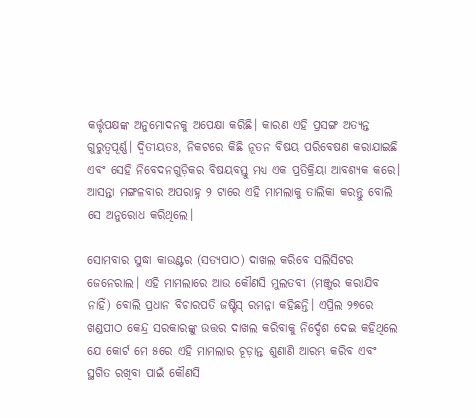କର୍ତ୍ତୃପକ୍ଷଙ୍କ ଅନୁମୋଦନକୁ ଅପେକ୍ଷା କରିଛି। କାରଣ ଏହି ପ୍ରସଙ୍ଗ ଅତ୍ୟନ୍ତ ଗୁରୁତ୍ୱପୂର୍ଣ୍ଣ। ଦ୍ୱିତୀୟତଃ, ନିକଟରେ କିଛି ନୂତନ ବିଷୟ ପରିବେଷଣ କରାଯାଇଛି ଏବଂ ସେହି ନିବେଦନଗୁଡ଼ିକର ବିଷୟବସ୍ତୁ ମଧ୍ୟ ଏକ ପ୍ରତିକ୍ରିୟା ଆବଶ୍ୟକ କରେ। ଆସନ୍ତା ମଙ୍ଗଳବାର ଅପରାହ୍ନ ୨ ଟାରେ ଏହି ମାମଲାକୁ ତାଲିକା କରନ୍ତୁ ବୋଲି ସେ ଅନୁରୋଧ କରିଥିଲେ।

ସୋମବାର ସୁଦ୍ଧା କାଉଣ୍ଟର (ସତ୍ୟପାଠ) ଦାଖଲ କରିବେ ସଲିସିଟର ଜେନେରାଲ। ଏହି ମାମଲାରେ ଆଉ କୌଣସି ମୁଲତବୀ (ମଞ୍ଜୁର କରାଯିବ ନାହିଁ) ବୋଲି ପ୍ରଧାନ ବିଚାରପତି ଜଷ୍ଟିସ୍‌ ରମନ୍ନା କହିଛନ୍ତି। ଏପ୍ରିଲ ୨୭ରେ ଖଣ୍ଡପୀଠ କେନ୍ଦ୍ର ସରକାରଙ୍କୁ ଉତ୍ତର ଦାଖଲ କରିବାକୁ ନିର୍ଦ୍ଦେଶ ଦେଇ କହିଥିଲେ ଯେ କୋର୍ଟ ମେ ୫ରେ ଏହି ମାମଲାର ଚୂଡ଼ାନ୍ତ ଶୁଣାଣି ଆରମ୍ଭ କରିବ ଏବଂ ସ୍ଥଗିତ ରଖିବା ପାଇଁ କୌଣସି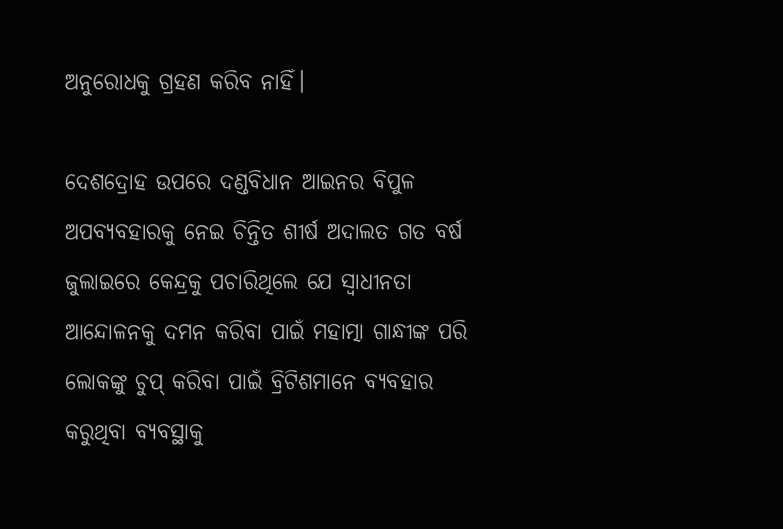ଅନୁରୋଧକୁ ଗ୍ରହଣ କରିବ ନାହିଁ।

ଦେଶଦ୍ରୋହ ଉପରେ ଦଣ୍ଡବିଧାନ ଆଇନର ବିପୁଳ ଅପବ୍ୟବହାରକୁ ନେଇ ଚିନ୍ତିତ ଶୀର୍ଷ ଅଦାଲତ ଗତ ବର୍ଷ ଜୁଲାଇରେ କେନ୍ଦ୍ରକୁ ପଚାରିଥିଲେ ଯେ ସ୍ୱାଧୀନତା ଆନ୍ଦୋଳନକୁ ଦମନ କରିବା ପାଇଁ ମହାତ୍ମା ଗାନ୍ଧୀଙ୍କ ପରି ଲୋକଙ୍କୁ ଚୁପ୍‌ କରିବା ପାଇଁ ବ୍ରିଟିଶମାନେ ବ୍ୟବହାର କରୁଥିବା ବ୍ୟବସ୍ଥାକୁ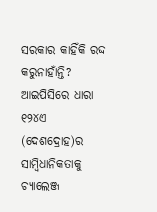ସରକାର କାହିଁକି ରଦ୍ଦ କରୁନାହାଁନ୍ତି?
ଆଇପିସିରେ ଧାରା ୧୨୪ଏ (ଦେଶଦ୍ରୋହ)ର ସାମ୍ବିଧାନିକତାକୁ ଚ୍ୟାଲେଞ୍ଜ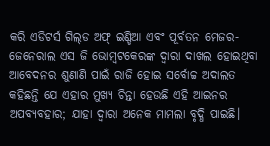କରି ଏଡିଟର୍ସ ଗିଲ୍‌ଡ ଅଫ୍‌ ଇଣ୍ଡିଆ ଏବଂ ପୂର୍ବତନ ମେଜର-ଜେନେରାଲ ଏସ ଜି ଭୋମ୍ବଟକେରଙ୍କ ଦ୍ୱାରା ଦାଖଲ ହୋଇଥିବା ଆବେଦନର ଶୁଣାଣି ପାଇଁ ରାଜି ହୋଇ ସର୍ବୋଚ୍ଚ ଅଦାଲତ କହିଛନ୍ତି ଯେ ଏହାର ମୁଖ୍ୟ ଚିନ୍ତା ହେଉଛି ଏହି ଆଇନର ଅପବ୍ୟବହାର; ଯାହା ଦ୍ୱାରା ଅନେକ ମାମଲା ବୃଦ୍ଧି ପାଇଛି।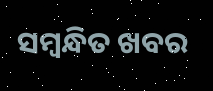ସମ୍ବନ୍ଧିତ ଖବର